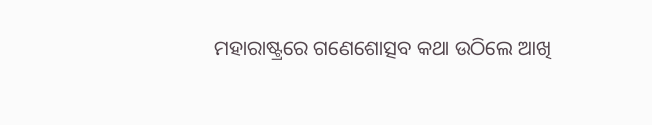ମହାରାଷ୍ଟ୍ରରେ ଗଣେଶୋତ୍ସବ କଥା ଉଠିଲେ ଆଖି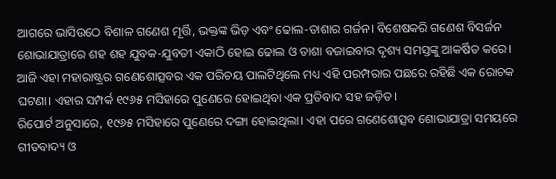ଆଗରେ ଭାସିଉଠେ ବିଶାଳ ଗଣେଶ ମୂର୍ତ୍ତି, ଭକ୍ତଙ୍କ ଭିଡ଼ ଏବଂ ଢୋଲ-ତାଶାର ଗର୍ଜନ। ବିଶେଷକରି ଗଣେଶ ବିସର୍ଜନ ଶୋଭାଯାତ୍ରାରେ ଶହ ଶହ ଯୁବକ-ଯୁବତୀ ଏକାଠି ହୋଇ ଢୋଲ ଓ ତାଶା ବଜାଇବାର ଦୃଶ୍ୟ ସମସ୍ତଙ୍କୁ ଆକର୍ଷିତ କରେ। ଆଜି ଏହା ମହାରାଷ୍ଟ୍ରର ଗଣେଶୋତ୍ସବର ଏକ ପରିଚୟ ପାଲଟିଥିଲେ ମଧ୍ୟ ଏହି ପରମ୍ପରାର ପଛରେ ରହିଛି ଏକ ରୋଚକ ଘଟଣା। ଏହାର ସମ୍ପର୍କ ୧୯୬୫ ମସିହାରେ ପୁଣେରେ ହୋଇଥିବା ଏକ ପ୍ରତିବାଦ ସହ ଜଡ଼ିତ।
ରିପୋର୍ଟ ଅନୁସାରେ, ୧୯୬୫ ମସିହାରେ ପୁଣେରେ ଦଙ୍ଗା ହୋଇଥିଲା। ଏହା ପରେ ଗଣେଶୋତ୍ସବ ଶୋଭାଯାତ୍ରା ସମୟରେ ଗୀତବାଦ୍ୟ ଓ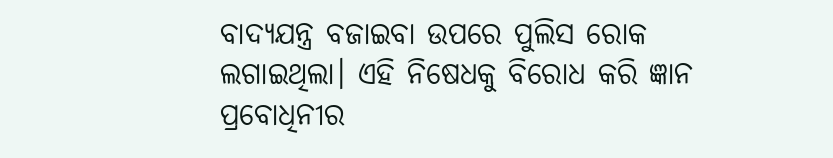ବାଦ୍ୟଯନ୍ତ୍ର ବଜାଇବା ଉପରେ ପୁଲିସ ରୋକ ଲଗାଇଥିଲା। ଏହି ନିଷେଧକୁ ବିରୋଧ କରି ଜ୍ଞାନ ପ୍ରବୋଧିନୀର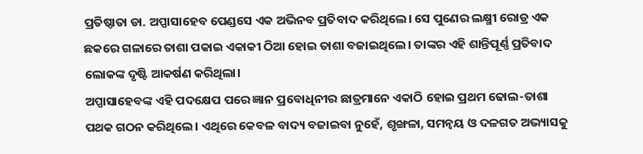ପ୍ରତିଷ୍ଠାତା ଡା. ଅପ୍ପାସାହେବ ପେଣ୍ଡସେ ଏକ ଅଭିନବ ପ୍ରତିବାଦ କରିଥିଲେ। ସେ ପୁଣେର ଲକ୍ଷ୍ମୀ ରୋଡ୍ର ଏକ ଛକରେ ଗଳାରେ ତାଶା ପକାଇ ଏକାକୀ ଠିଆ ହୋଇ ତାଶା ବଜାଇଥିଲେ। ତାଙ୍କର ଏହି ଶାନ୍ତିପୂର୍ଣ୍ଣ ପ୍ରତିବାଦ ଲୋକଙ୍କ ଦୃଷ୍ଟି ଆକର୍ଷଣ କରିଥିଲା।
ଅପ୍ପାସାହେବଙ୍କ ଏହି ପଦକ୍ଷେପ ପରେ ଜ୍ଞାନ ପ୍ରବୋଧିନୀର ଛାତ୍ରମାନେ ଏକାଠି ହୋଇ ପ୍ରଥମ ଢୋଲ-ତାଶା ପଥକ ଗଠନ କରିଥିଲେ। ଏଥିରେ କେବଳ ବାଦ୍ୟ ବଜାଇବା ନୁହେଁ, ଶୃଙ୍ଖଳା, ସମନ୍ୱୟ ଓ ଦଳଗତ ଅଭ୍ୟାସକୁ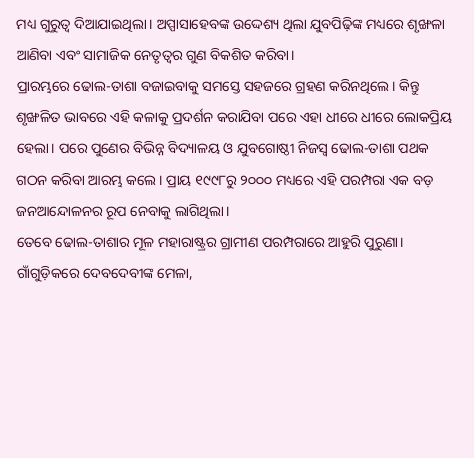ମଧ୍ୟ ଗୁରୁତ୍ୱ ଦିଆଯାଇଥିଲା। ଅପ୍ପାସାହେବଙ୍କ ଉଦ୍ଦେଶ୍ୟ ଥିଲା ଯୁବପିଢ଼ିଙ୍କ ମଧ୍ୟରେ ଶୃଙ୍ଖଳା ଆଣିବା ଏବଂ ସାମାଜିକ ନେତୃତ୍ୱର ଗୁଣ ବିକଶିତ କରିବା।
ପ୍ରାରମ୍ଭରେ ଢୋଲ-ତାଶା ବଜାଇବାକୁ ସମସ୍ତେ ସହଜରେ ଗ୍ରହଣ କରିନଥିଲେ। କିନ୍ତୁ ଶୃଙ୍ଖଳିତ ଭାବରେ ଏହି କଳାକୁ ପ୍ରଦର୍ଶନ କରାଯିବା ପରେ ଏହା ଧୀରେ ଧୀରେ ଲୋକପ୍ରିୟ ହେଲା। ପରେ ପୁଣେର ବିଭିନ୍ନ ବିଦ୍ୟାଳୟ ଓ ଯୁବଗୋଷ୍ଠୀ ନିଜସ୍ୱ ଢୋଲ-ତାଶା ପଥକ ଗଠନ କରିବା ଆରମ୍ଭ କଲେ। ପ୍ରାୟ ୧୯୯୮ରୁ ୨୦୦୦ ମଧ୍ୟରେ ଏହି ପରମ୍ପରା ଏକ ବଡ଼ ଜନଆନ୍ଦୋଳନର ରୂପ ନେବାକୁ ଲାଗିଥିଲା।
ତେବେ ଢୋଲ-ତାଶାର ମୂଳ ମହାରାଷ୍ଟ୍ରର ଗ୍ରାମୀଣ ପରମ୍ପରାରେ ଆହୁରି ପୁରୁଣା। ଗାଁଗୁଡ଼ିକରେ ଦେବଦେବୀଙ୍କ ମେଳା,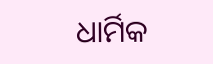ଧାର୍ମିକ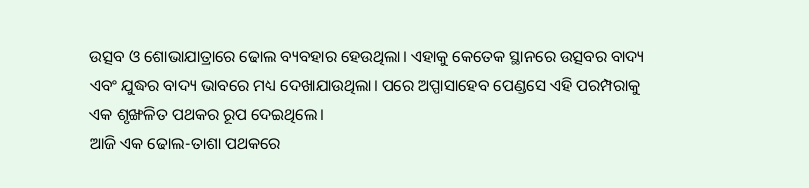ଉତ୍ସବ ଓ ଶୋଭାଯାତ୍ରାରେ ଢୋଲ ବ୍ୟବହାର ହେଉଥିଲା। ଏହାକୁ କେତେକ ସ୍ଥାନରେ ଉତ୍ସବର ବାଦ୍ୟ ଏବଂ ଯୁଦ୍ଧର ବାଦ୍ୟ ଭାବରେ ମଧ୍ୟ ଦେଖାଯାଉଥିଲା। ପରେ ଅପ୍ପାସାହେବ ପେଣ୍ଡସେ ଏହି ପରମ୍ପରାକୁ ଏକ ଶୃଙ୍ଖଳିତ ପଥକର ରୂପ ଦେଇଥିଲେ।
ଆଜି ଏକ ଢୋଲ-ତାଶା ପଥକରେ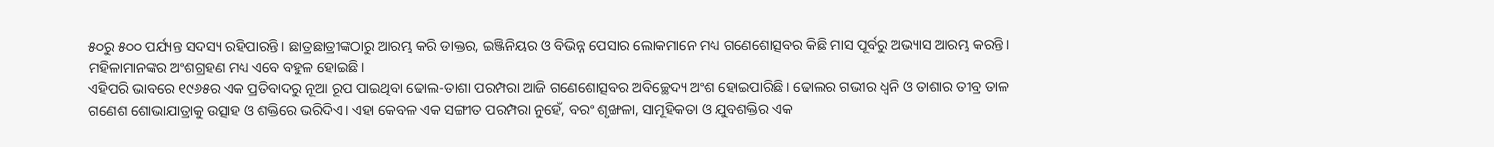୫୦ରୁ ୫୦୦ ପର୍ଯ୍ୟନ୍ତ ସଦସ୍ୟ ରହିପାରନ୍ତି। ଛାତ୍ରଛାତ୍ରୀଙ୍କଠାରୁ ଆରମ୍ଭ କରି ଡାକ୍ତର, ଇଞ୍ଜିନିୟର ଓ ବିଭିନ୍ନ ପେସାର ଲୋକମାନେ ମଧ୍ୟ ଗଣେଶୋତ୍ସବର କିଛି ମାସ ପୂର୍ବରୁ ଅଭ୍ୟାସ ଆରମ୍ଭ କରନ୍ତି। ମହିଳାମାନଙ୍କର ଅଂଶଗ୍ରହଣ ମଧ୍ୟ ଏବେ ବହୁଳ ହୋଇଛି।
ଏହିପରି ଭାବରେ ୧୯୬୫ର ଏକ ପ୍ରତିବାଦରୁ ନୂଆ ରୂପ ପାଇଥିବା ଢୋଲ-ତାଶା ପରମ୍ପରା ଆଜି ଗଣେଶୋତ୍ସବର ଅବିଚ୍ଛେଦ୍ୟ ଅଂଶ ହୋଇପାରିଛି। ଢୋଲର ଗଭୀର ଧ୍ୱନି ଓ ତାଶାର ତୀବ୍ର ତାଳ ଗଣେଶ ଶୋଭାଯାତ୍ରାକୁ ଉତ୍ସାହ ଓ ଶକ୍ତିରେ ଭରିଦିଏ। ଏହା କେବଳ ଏକ ସଙ୍ଗୀତ ପରମ୍ପରା ନୁହେଁ, ବରଂ ଶୃଙ୍ଖଳା, ସାମୂହିକତା ଓ ଯୁବଶକ୍ତିର ଏକ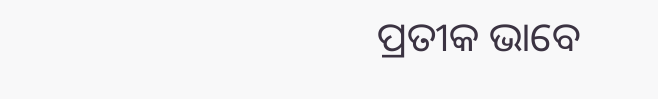ପ୍ରତୀକ ଭାବେ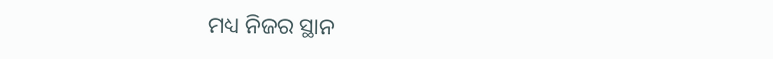ମଧ୍ୟ ନିଜର ସ୍ଥାନ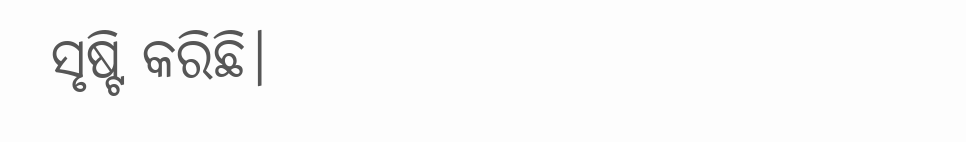ସୃଷ୍ଟି କରିଛି।